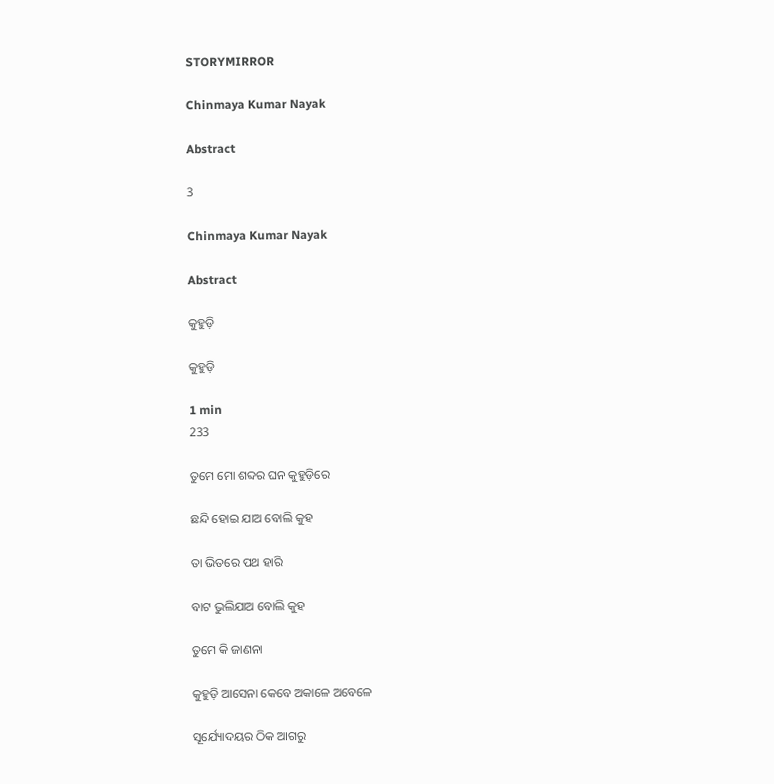STORYMIRROR

Chinmaya Kumar Nayak

Abstract

3

Chinmaya Kumar Nayak

Abstract

କୁହୁଡ଼ି

କୁହୁଡ଼ି

1 min
233

ତୁମେ ମୋ ଶବ୍ଦର ଘନ କୁହୁଡ଼ିରେ

ଛନ୍ଦି ହୋଇ ଯାଅ ବୋଲି କୁହ

ତା ଭିତରେ ପଥ ହାରି

ବାଟ ଭୁଲିଯାଅ ବୋଲି କୁହ

ତୁମେ କି ଜାଣନା

କୁହୁଡ଼ି ଆସେନା କେବେ ଅକାଳେ ଅବେଳେ

ସୂର୍ଯ୍ୟୋଦୟର ଠିକ ଆଗରୁ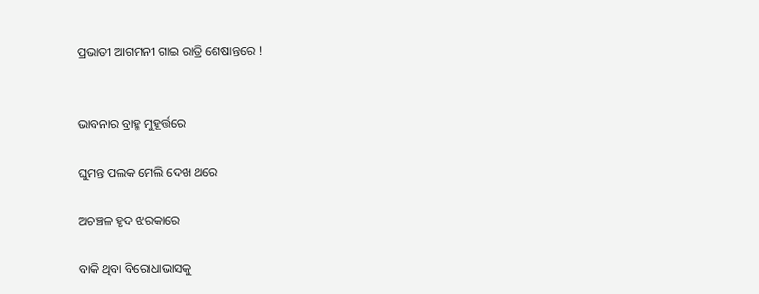ପ୍ରଭାତୀ ଆଗମନୀ ଗାଇ ରାତ୍ରି ଶେଷାନ୍ତରେ !


ଭାବନାର ବ୍ରାହ୍ମ ମୁହୂର୍ତ୍ତରେ

ଘୁମନ୍ତ ପଲକ ମେଲି ଦେଖ ଥରେ

ଅଚଞ୍ଚଳ ହୃଦ ଝରକାରେ

ବାକି ଥିବା ବିରୋଧାଭାସକୁ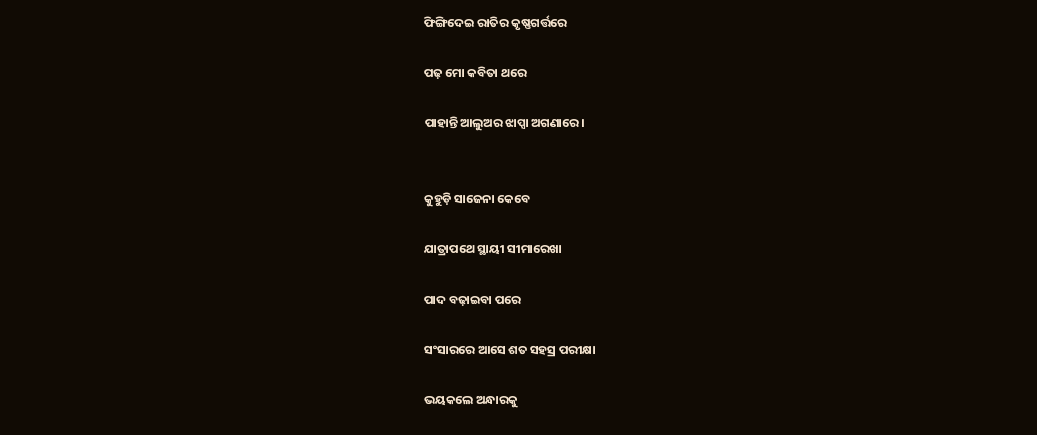ଫିଙ୍ଗିଦେଇ ରାତିର କୃଷ୍ଣଗର୍ତ୍ତରେ

ପଢ଼ ମୋ କବିତା ଥରେ

ପାହାନ୍ତି ଆଲୁଅର ଝାପ୍ସା ଅଗଣାରେ।


କୁହୁଡ଼ି ସାଜେନା କେବେ

ଯାତ୍ରାପଥେ ସ୍ଥାୟୀ ସୀମାରେଖା

ପାଦ ବଢ଼ାଇବା ପରେ

ସଂସାରରେ ଆସେ ଶତ ସହସ୍ର ପରୀକ୍ଷା

ଭୟକଲେ ଅନ୍ଧାରକୁ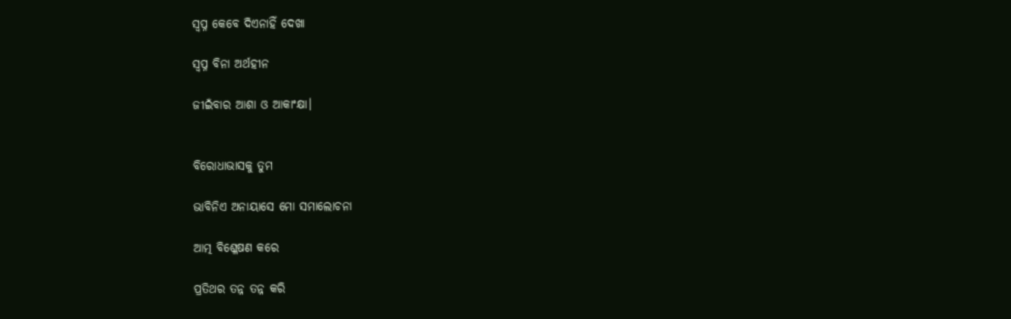ସ୍ୱପ୍ନ କେବେ ଦିଏନାହିଁ ଦେଖା

ସ୍ୱପ୍ନ ବିନା ଅର୍ଥହୀନ

ଜୀଇଁବାର ଆଶା ଓ ଆକାଂକ୍ଷା।


ବିରୋଧାଭାସକୁ ତୁମ

ଭାବିନିଏ ଅନାୟାସେ ମୋ ସମାଲୋଚନା

ଆତ୍ମ ବିଶ୍ଳେଷଣ କରେ

ପ୍ରତିଥର ତନ୍ନ ତନ୍ନ କରି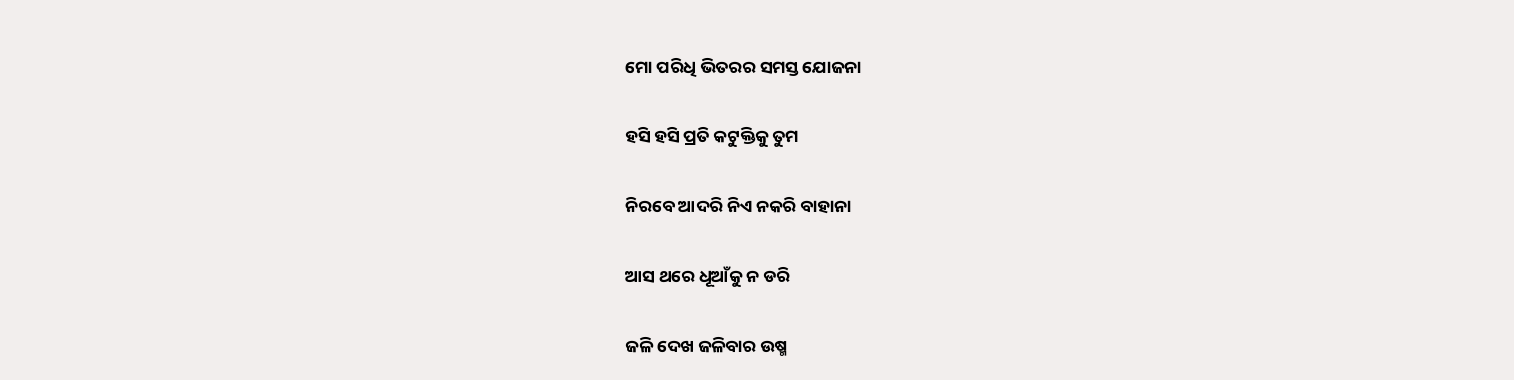ମୋ ପରିଧି ଭିତରର ସମସ୍ତ ଯୋଜନା

ହସି ହସି ପ୍ରତି କଟୁକ୍ତିକୁ ତୁମ

ନିରବେ ଆଦରି ନିଏ ନକରି ବାହାନା

ଆସ ଥରେ ଧୂଆଁକୁ ନ ଡରି

ଜଳି ଦେଖ ଜଳିବାର ଉଷ୍ମ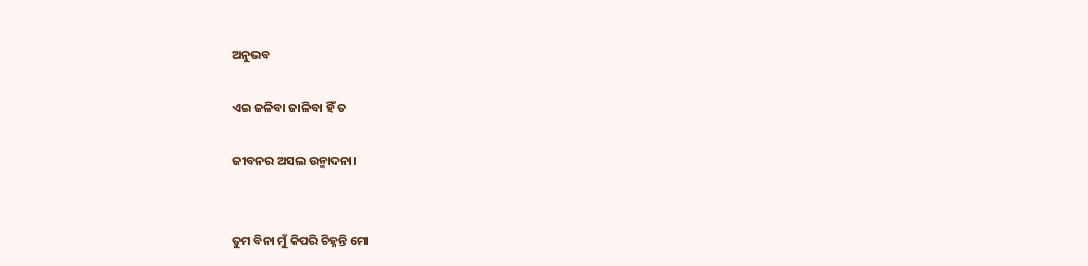ଅନୁଭବ

ଏଇ ଜଳିବା ଜାଳିବା ହିଁ ତ

ଜୀବନର ଅସଲ ଉନ୍ମାଦନା।


ତୁମ ବିନା ମୁଁ କିପରି ଚିହ୍ନନ୍ତି ମୋ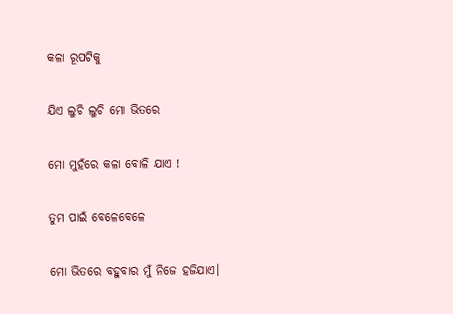କଳା ରୂପଟିକୁ

ଯିଏ ଲୁଚି ଲୁଚି ମୋ ଭିତରେ

ମୋ ମୁହଁରେ କଳା ବୋଳି ଯାଏ !

ତୁମ ପାଇଁ ବେଳେବେଳେ

ମୋ ଭିତରେ ବହୁବାର ମୁଁ ନିଜେ ହଜିଯାଏ।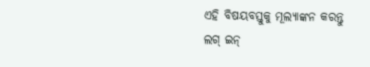ଏହି ବିଷୟବସ୍ତୁକୁ ମୂଲ୍ୟାଙ୍କନ କରନ୍ତୁ
ଲଗ୍ ଇନ୍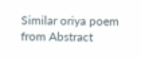Similar oriya poem from Abstract